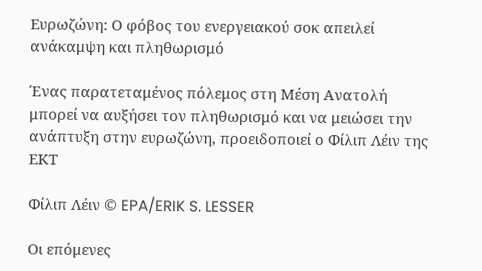Ευρωζώνη: Ο φόβος του ενεργειακού σοκ απειλεί ανάκαμψη και πληθωρισμό

Ένας παρατεταμένος πόλεμος στη Μέση Ανατολή μπορεί να αυξήσει τον πληθωρισμό και να μειώσει την ανάπτυξη στην ευρωζώνη, προειδοποιεί ο Φίλιπ Λέιν της ΕΚΤ

Φίλιπ Λέιν © EPA/ERIK S. LESSER

Οι επόμενες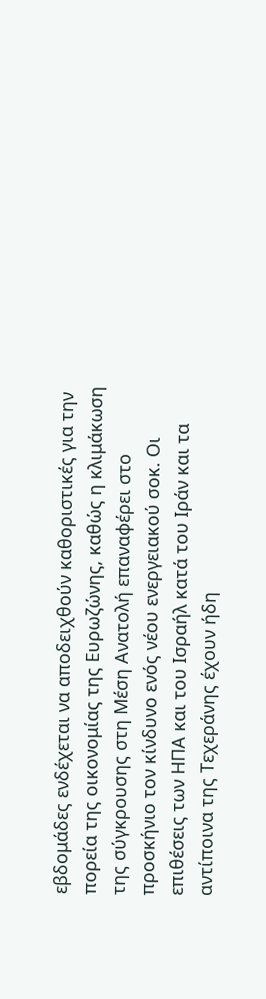εβδομάδες ενδέχεται να αποδειχθούν καθοριστικές για την πορεία της οικονομίας της Ευρωζώνης, καθώς η κλιμάκωση της σύγκρουσης στη Μέση Ανατολή επαναφέρει στο προσκήνιο τον κίνδυνο ενός νέου ενεργειακού σοκ. Οι επιθέσεις των ΗΠΑ και του Ισραήλ κατά του Ιράν και τα αντίποινα της Τεχεράνης έχουν ήδη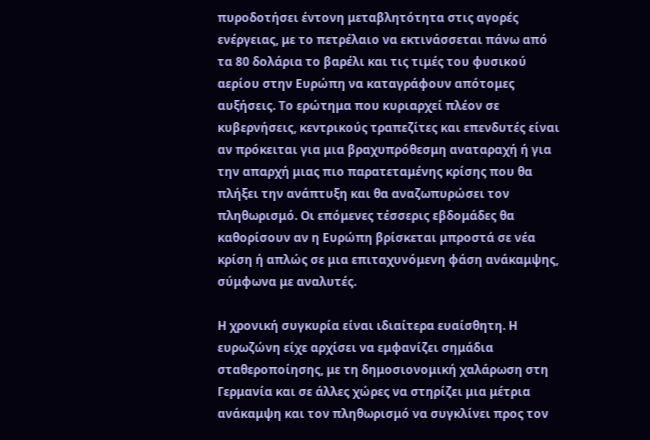πυροδοτήσει έντονη μεταβλητότητα στις αγορές ενέργειας, με το πετρέλαιο να εκτινάσσεται πάνω από τα 80 δολάρια το βαρέλι και τις τιμές του φυσικού αερίου στην Ευρώπη να καταγράφουν απότομες αυξήσεις. Το ερώτημα που κυριαρχεί πλέον σε κυβερνήσεις, κεντρικούς τραπεζίτες και επενδυτές είναι αν πρόκειται για μια βραχυπρόθεσμη αναταραχή ή για την απαρχή μιας πιο παρατεταμένης κρίσης που θα πλήξει την ανάπτυξη και θα αναζωπυρώσει τον πληθωρισμό. Οι επόμενες τέσσερις εβδομάδες θα καθορίσουν αν η Ευρώπη βρίσκεται μπροστά σε νέα κρίση ή απλώς σε μια επιταχυνόμενη φάση ανάκαμψης, σύμφωνα με αναλυτές.

Η χρονική συγκυρία είναι ιδιαίτερα ευαίσθητη. Η ευρωζώνη είχε αρχίσει να εμφανίζει σημάδια σταθεροποίησης, με τη δημοσιονομική χαλάρωση στη Γερμανία και σε άλλες χώρες να στηρίζει μια μέτρια ανάκαμψη και τον πληθωρισμό να συγκλίνει προς τον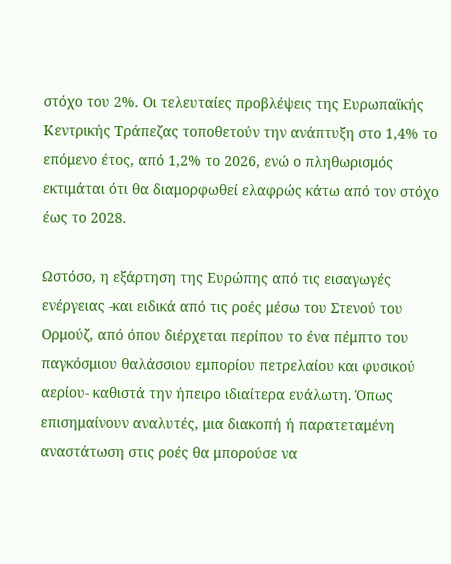στόχο του 2%. Οι τελευταίες προβλέψεις της Ευρωπαϊκής Κεντρικής Τράπεζας τοποθετούν την ανάπτυξη στο 1,4% το επόμενο έτος, από 1,2% το 2026, ενώ ο πληθωρισμός εκτιμάται ότι θα διαμορφωθεί ελαφρώς κάτω από τον στόχο έως το 2028.

Ωστόσο, η εξάρτηση της Ευρώπης από τις εισαγωγές ενέργειας -και ειδικά από τις ροές μέσω του Στενού του Ορμούζ, από όπου διέρχεται περίπου το ένα πέμπτο του παγκόσμιου θαλάσσιου εμπορίου πετρελαίου και φυσικού αερίου- καθιστά την ήπειρο ιδιαίτερα ευάλωτη. Όπως επισημαίνουν αναλυτές, μια διακοπή ή παρατεταμένη αναστάτωση στις ροές θα μπορούσε να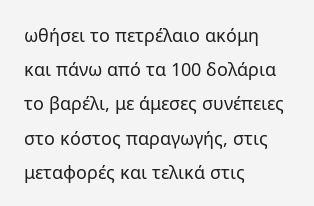ωθήσει το πετρέλαιο ακόμη και πάνω από τα 100 δολάρια το βαρέλι, με άμεσες συνέπειες στο κόστος παραγωγής, στις μεταφορές και τελικά στις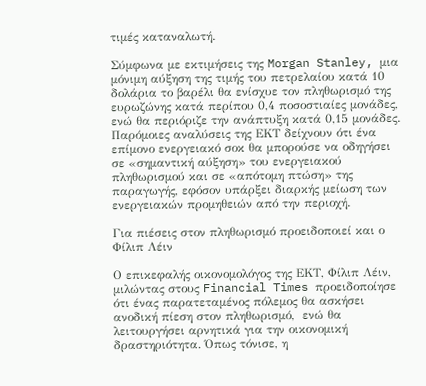τιμές καταναλωτή.

Σύμφωνα με εκτιμήσεις της Morgan Stanley, μια μόνιμη αύξηση της τιμής του πετρελαίου κατά 10 δολάρια το βαρέλι θα ενίσχυε τον πληθωρισμό της ευρωζώνης κατά περίπου 0,4 ποσοστιαίες μονάδες, ενώ θα περιόριζε την ανάπτυξη κατά 0,15 μονάδες. Παρόμοιες αναλύσεις της ΕΚΤ δείχνουν ότι ένα επίμονο ενεργειακό σοκ θα μπορούσε να οδηγήσει σε «σημαντική αύξηση» του ενεργειακού πληθωρισμού και σε «απότομη πτώση» της παραγωγής, εφόσον υπάρξει διαρκής μείωση των ενεργειακών προμηθειών από την περιοχή.

Για πιέσεις στον πληθωρισμό προειδοποιεί και ο Φίλιπ Λέιν

Ο επικεφαλής οικονομολόγος της ΕΚΤ, Φίλιπ Λέιν, μιλώντας στους Financial Times προειδοποίησε ότι ένας παρατεταμένος πόλεμος θα ασκήσει ανοδική πίεση στον πληθωρισμό,  ενώ θα λειτουργήσει αρνητικά για την οικονομική δραστηριότητα. Όπως τόνισε, η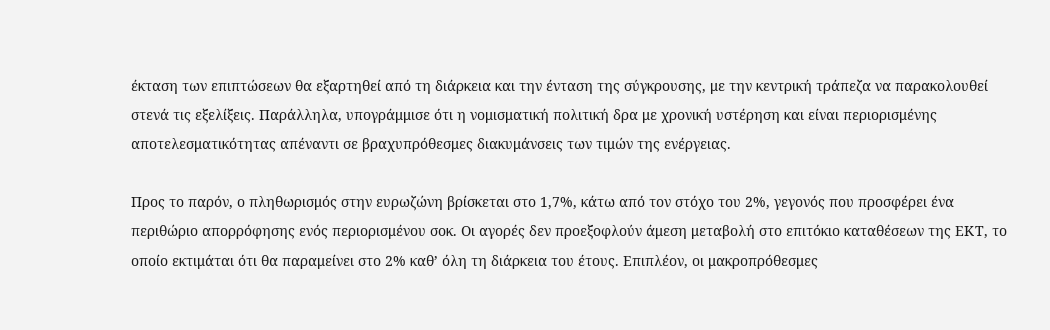έκταση των επιπτώσεων θα εξαρτηθεί από τη διάρκεια και την ένταση της σύγκρουσης, με την κεντρική τράπεζα να παρακολουθεί στενά τις εξελίξεις. Παράλληλα, υπογράμμισε ότι η νομισματική πολιτική δρα με χρονική υστέρηση και είναι περιορισμένης αποτελεσματικότητας απέναντι σε βραχυπρόθεσμες διακυμάνσεις των τιμών της ενέργειας.

Προς το παρόν, ο πληθωρισμός στην ευρωζώνη βρίσκεται στο 1,7%, κάτω από τον στόχο του 2%, γεγονός που προσφέρει ένα περιθώριο απορρόφησης ενός περιορισμένου σοκ. Οι αγορές δεν προεξοφλούν άμεση μεταβολή στο επιτόκιο καταθέσεων της ΕΚΤ, το οποίο εκτιμάται ότι θα παραμείνει στο 2% καθ’ όλη τη διάρκεια του έτους. Επιπλέον, οι μακροπρόθεσμες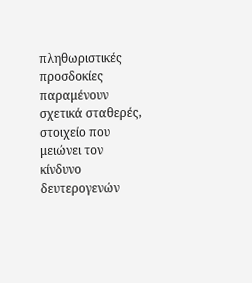πληθωριστικές προσδοκίες παραμένουν σχετικά σταθερές, στοιχείο που μειώνει τον κίνδυνο δευτερογενών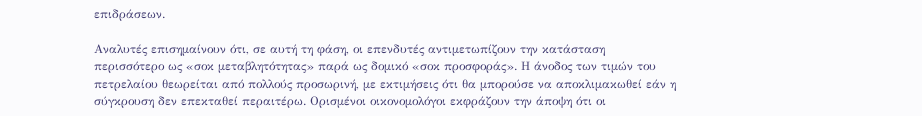επιδράσεων.

Αναλυτές επισημαίνουν ότι, σε αυτή τη φάση, οι επενδυτές αντιμετωπίζουν την κατάσταση περισσότερο ως «σοκ μεταβλητότητας» παρά ως δομικό «σοκ προσφοράς». Η άνοδος των τιμών του πετρελαίου θεωρείται από πολλούς προσωρινή, με εκτιμήσεις ότι θα μπορούσε να αποκλιμακωθεί εάν η σύγκρουση δεν επεκταθεί περαιτέρω. Ορισμένοι οικονομολόγοι εκφράζουν την άποψη ότι οι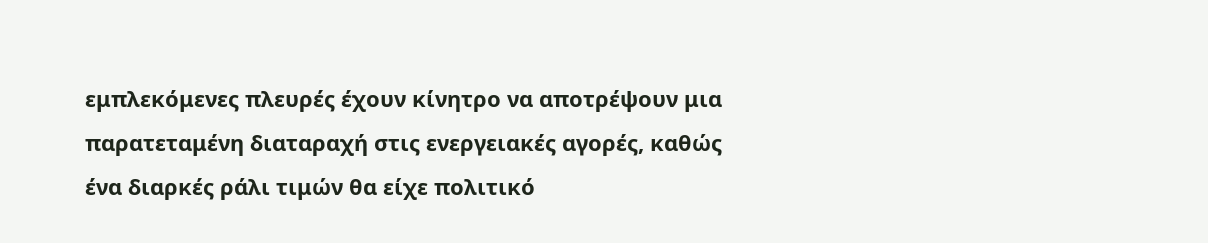εμπλεκόμενες πλευρές έχουν κίνητρο να αποτρέψουν μια παρατεταμένη διαταραχή στις ενεργειακές αγορές, καθώς ένα διαρκές ράλι τιμών θα είχε πολιτικό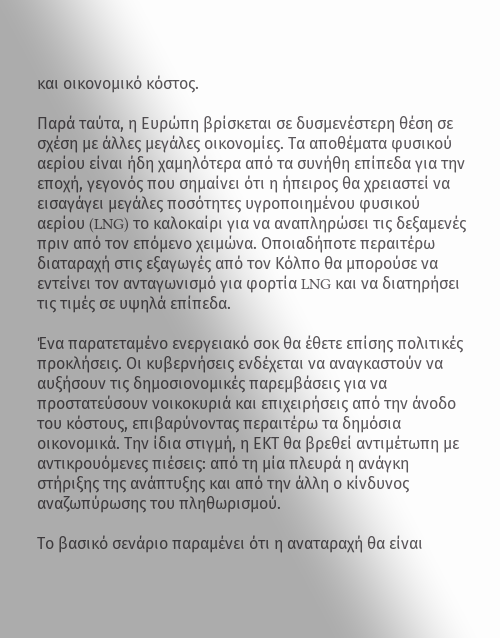και οικονομικό κόστος.

Παρά ταύτα, η Ευρώπη βρίσκεται σε δυσμενέστερη θέση σε σχέση με άλλες μεγάλες οικονομίες. Τα αποθέματα φυσικού αερίου είναι ήδη χαμηλότερα από τα συνήθη επίπεδα για την εποχή, γεγονός που σημαίνει ότι η ήπειρος θα χρειαστεί να εισαγάγει μεγάλες ποσότητες υγροποιημένου φυσικού αερίου (LNG) το καλοκαίρι για να αναπληρώσει τις δεξαμενές πριν από τον επόμενο χειμώνα. Οποιαδήποτε περαιτέρω διαταραχή στις εξαγωγές από τον Κόλπο θα μπορούσε να εντείνει τον ανταγωνισμό για φορτία LNG και να διατηρήσει τις τιμές σε υψηλά επίπεδα.

Ένα παρατεταμένο ενεργειακό σοκ θα έθετε επίσης πολιτικές προκλήσεις. Οι κυβερνήσεις ενδέχεται να αναγκαστούν να αυξήσουν τις δημοσιονομικές παρεμβάσεις για να προστατεύσουν νοικοκυριά και επιχειρήσεις από την άνοδο του κόστους, επιβαρύνοντας περαιτέρω τα δημόσια οικονομικά. Την ίδια στιγμή, η ΕΚΤ θα βρεθεί αντιμέτωπη με αντικρουόμενες πιέσεις: από τη μία πλευρά η ανάγκη στήριξης της ανάπτυξης και από την άλλη ο κίνδυνος αναζωπύρωσης του πληθωρισμού.

Το βασικό σενάριο παραμένει ότι η αναταραχή θα είναι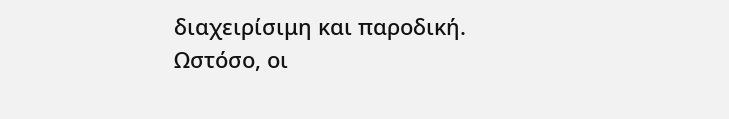διαχειρίσιμη και παροδική. Ωστόσο, οι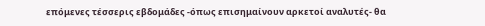επόμενες τέσσερις εβδομάδες -όπως επισημαίνουν αρκετοί αναλυτές- θα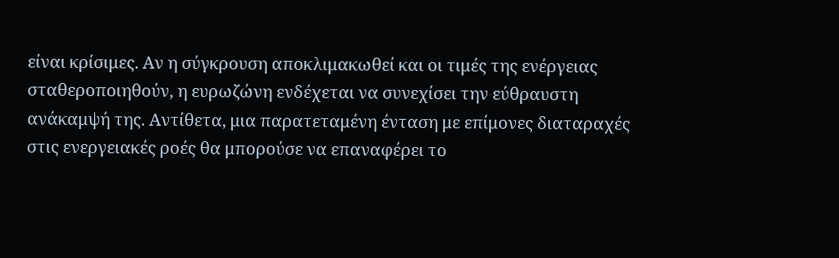είναι κρίσιμες. Αν η σύγκρουση αποκλιμακωθεί και οι τιμές της ενέργειας σταθεροποιηθούν, η ευρωζώνη ενδέχεται να συνεχίσει την εύθραυστη ανάκαμψή της. Αντίθετα, μια παρατεταμένη ένταση με επίμονες διαταραχές στις ενεργειακές ροές θα μπορούσε να επαναφέρει το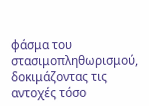φάσμα του στασιμοπληθωρισμού, δοκιμάζοντας τις αντοχές τόσο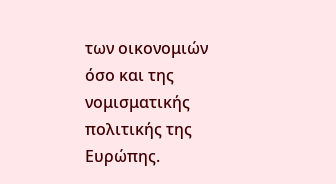των οικονομιών όσο και της νομισματικής πολιτικής της Ευρώπης.